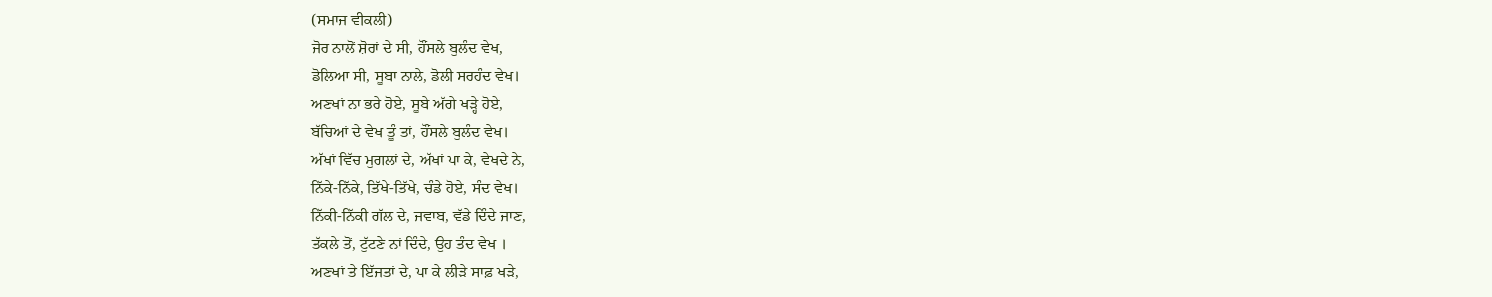(ਸਮਾਜ ਵੀਕਲੀ)
ਜੋਰ ਨਾਲੋਂ ਸ਼ੋਰਾਂ ਦੇ ਸੀ, ਹੌਂਸਲੇ ਬੁਲੰਦ ਵੇਖ,
ਡੋਲਿਆ ਸੀ, ਸੂਬਾ ਨਾਲੇ, ਡੋਲੀ ਸਰਹੰਦ ਵੇਖ।
ਅਣਖਾਂ ਨਾ ਭਰੇ ਹੋਏ, ਸੂਬੇ ਅੱਗੇ ਖੜ੍ਹੇ ਹੋਏ,
ਬੱਚਿਆਂ ਦੇ ਵੇਖ ਤੂੰ ਤਾਂ, ਹੌਂਸਲੇ ਬੁਲੰਦ ਵੇਖ।
ਅੱਖਾਂ ਵਿੱਚ ਮੁਗਲਾਂ ਦੇ, ਅੱਖਾਂ ਪਾ ਕੇ, ਵੇਖਦੇ ਨੇ,
ਨਿੱਕੇ-ਨਿੱਕੇ, ਤਿੱਖੇ-ਤਿੱਖੇ, ਚੰਡੇ ਹੋਏ, ਸੰਦ ਵੇਖ।
ਨਿੱਕੀ-ਨਿੱਕੀ ਗੱਲ ਦੇ, ਜਵਾਬ, ਵੱਡੇ ਦਿੰਦੇ ਜਾਣ,
ਤੱਕਲੇ ਤੋਂ, ਟੁੱਟਣੇ ਨਾਂ ਦਿੰਦੇ, ਉਹ ਤੰਦ ਵੇਖ ।
ਅਣਖਾਂ ਤੇ ਇੱਜਤਾਂ ਦੇ, ਪਾ ਕੇ ਲੀੜੇ ਸਾਫ਼ ਖੜੇ,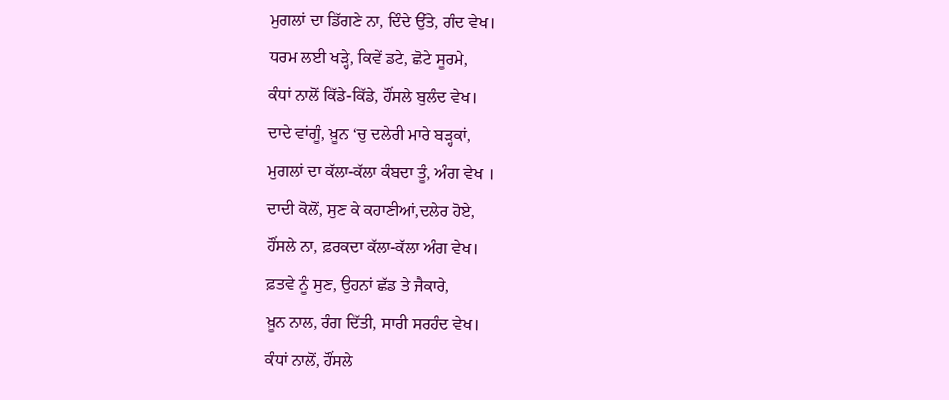ਮੁਗਲਾਂ ਦਾ ਡਿੱਗਣੇ ਨਾ, ਦਿੰਦੇ ਉੱਤੇ, ਗੰਦ ਵੇਖ।
ਧਰਮ ਲਈ ਖੜ੍ਹੇ, ਕਿਵੇਂ ਡਟੇ, ਛੋਟੇ ਸੂਰਮੇ,
ਕੰਧਾਂ ਨਾਲੋਂ ਕਿੱਡੇ-ਕਿੱਡੇ, ਹੌਂਸਲੇ ਬੁਲੰਦ ਵੇਖ।
ਦਾਦੇ ਵਾਂਗੂੰ, ਖ਼ੂਨ ‘ਚੁ ਦਲੇਰੀ ਮਾਰੇ ਬੜ੍ਹਕਾਂ,
ਮੁਗਲਾਂ ਦਾ ਕੱਲਾ-ਕੱਲਾ ਕੰਬਦਾ ਤੂੰ, ਅੰਗ ਵੇਖ ।
ਦਾਦੀ ਕੋਲੋਂ, ਸੁਣ ਕੇ ਕਹਾਣੀਆਂ,ਦਲੇਰ ਹੋਏ,
ਹੌਂਸਲੇ ਨਾ, ਫ਼ਰਕਦਾ ਕੱਲਾ-ਕੱਲਾ ਅੰਗ ਵੇਖ।
ਫ਼ਤਵੇ ਨੂੰ ਸੁਣ, ਉਹਨਾਂ ਛੱਡ ਤੇ ਜੈਕਾਰੇ,
ਖ਼ੂਨ ਨਾਲ, ਰੰਗ ਦਿੱਤੀ, ਸਾਰੀ ਸਰਹੰਦ ਵੇਖ।
ਕੰਧਾਂ ਨਾਲੋਂ, ਹੌਂਸਲੇ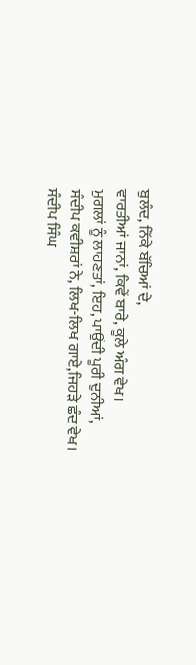ਬੁਲੰਦ, ਨਿੱਕੇ ਬੱਚਿਆਂ ਦੇ,
ਵਾਰਤੀਆਂ ਜਾਨਾਂ, ਕਿਵੇਂ ਬਾਰੇ, ਕੂਲੇ ਅੰਗ ਵੇਖ।
ਮੁਗਲਾਂ ਨੂੰ ਲਾਹਣਤਾਂ, ਇਹ, ਪਾਉਂਦੀ ਪੂਰੀ ਦੁਨੀਆਂ,
ਸੰਦੀਪ ਕਵੀਸ਼ਰਾਂ ਨੇ, ਲਿਖ-ਲਿਖ ਗਾਏ,ਜਿਹੜੇ ਛੰਦ ਵੇਖ।
ਸੰਦੀਪ ਸਿੰਘ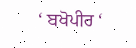‘ ਬਖੋਪੀਰ ‘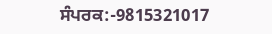ਸੰਪਰਕ:-9815321017